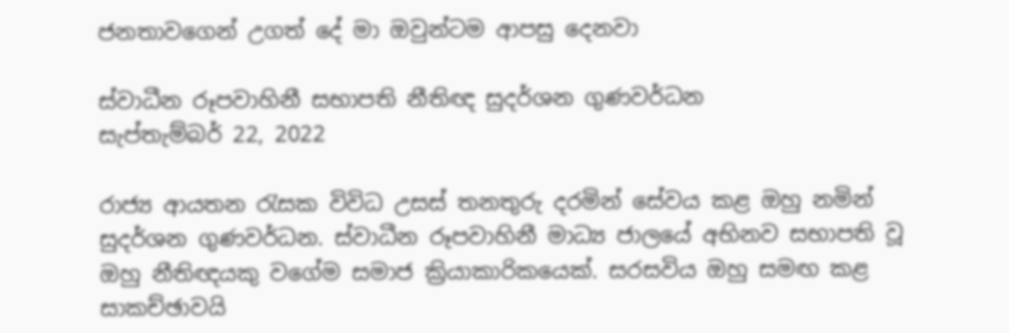ජනතාවගෙන් උගත් දේ මා ඔවුන්ටම ආපසු දෙනවා

ස්වාධීන රූපවාහිනී සභාපති නීතිඥ සුදර්ශන ගුණවර්ධන
සැප්තැම්බර් 22, 2022

රාජ්‍ය ආයතන රැසක විවිධ උසස් තනතුරු දරමින් සේවය කළ ඔහු නමින් සුදර්ශන ගුණවර්ධන. ස්වාධීන රූපවාහිනී මාධ්‍ය ජාලයේ අභිනව සභාපති වූ ඔහු නීතිඥයකු වගේම සමාජ ක්‍රියාකාරිකයෙක්. සරසවිය ඔහු සමඟ කළ සාකච්ඡාවයි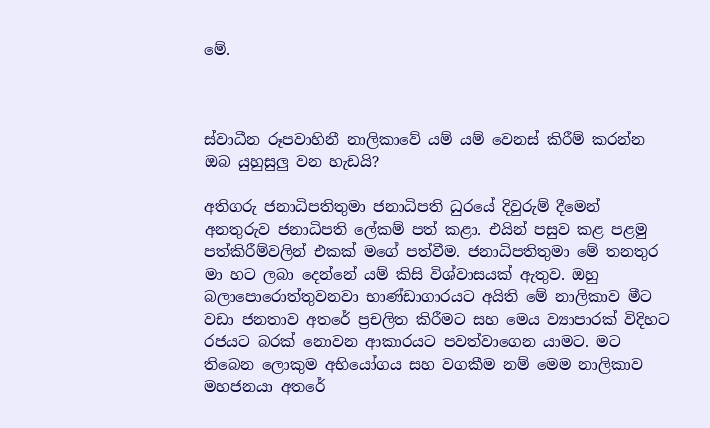මේ.



ස්වාධීන රූපවාහිනී නාලිකාවේ යම් යම් වෙනස් කිරීම් කරන්න ඔබ යුහුසුලු වන හැඩයි?

අතිගරු ජනාධිපතිතුමා ජනාධිපති ධුරයේ දිවුරුම් දීමෙන් අනතුරුව ජනාධිපති ලේකම් පත් කළා. එයින් පසුව කළ පළමු පත්කිරීම්වලින් එකක් මගේ පත්වීම. ජනාධිපතිතුමා මේ තනතුර මා හට ලබා දෙන්නේ යම් කිසි විශ්වාසයක් ඇතුව. ඔහු බලාපොරොත්තුවනවා භාණ්ඩාගාරයට අයිති මේ නාලිකාව මීට වඩා ජනතාව අතරේ ප්‍රචලිත කිරීමට සහ මෙය ව්‍යාපාරක් විදිහට රජයට බරක් නොවන ආකාරයට පවත්වාගෙන යාමට. මට තිබෙන ලොකුම අභියෝගය සහ වගකීම නම් මෙම නාලිකාව මහජනයා අතරේ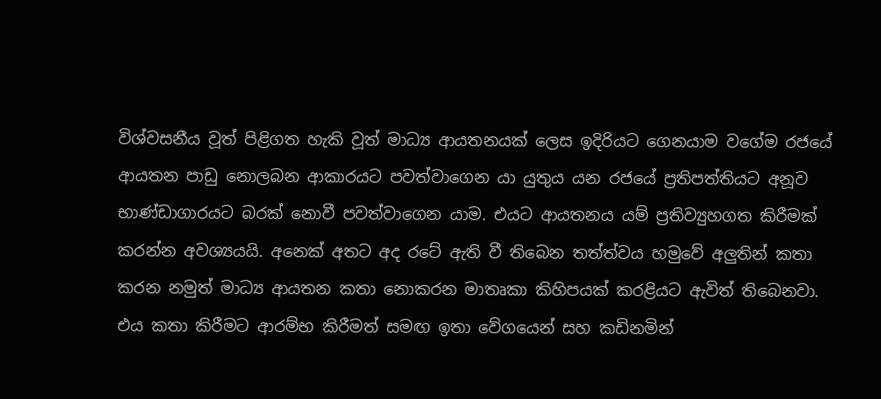විශ්වසනීය වූත් පිළිගත හැකි වූත් මාධ්‍ය ආයතනයක් ලෙස ඉදිරියට ගෙනයාම වගේම රජයේ ආයතන පාඩු නොලබන ආකාරයට පවත්වාගෙන යා යුතුය යන රජයේ ප්‍රතිපත්තියට අනූව භාණ්ඩාගාරයට බරක් නොවී පවත්වාගෙන යාම. එයට ආයතනය යම් ප්‍රතිව්‍යුහගත කිරීමක් කරන්න අවශ්‍යයයි. අනෙක් අතට අද රටේ ඇති වී තිබෙන තත්ත්වය හමුවේ අලුතින් කතා කරන නමුත් මාධ්‍ය ආයතන කතා නොකරන මාතෘකා කිහිපයක් කරළියට ඇවිත් තිබෙනවා. එය කතා කිරීමට ආරම්භ කිරීමත් සමඟ ඉතා වේගයෙන් සහ කඩිනමින්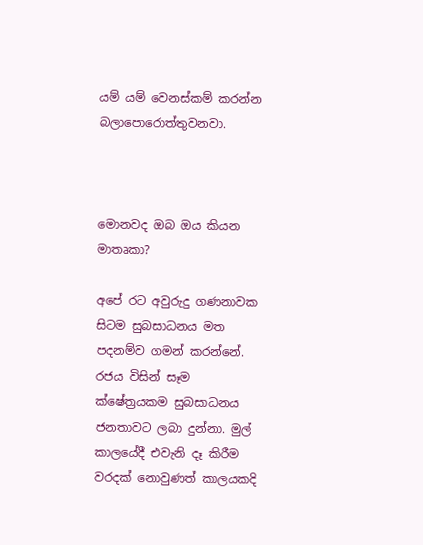යම් යම් වෙනස්කම් කරන්න බලාපොරොත්තුවනවා.



මොනවද ඔබ ඔය කියන මාතෘකා?

අපේ රට අවුරුදු ගණනාවක සිටම සුබසාධනය මත පදනම්ව ගමන් කරන්නේ. රජය විසින් සෑම ක්ෂේත්‍රයකම සුබසාධනය ජනතාවට ලබා දුන්නා. මුල් කාලයේදී එවැනි දෑ කිරීම වරදක් නොවුණත් කාලයකදි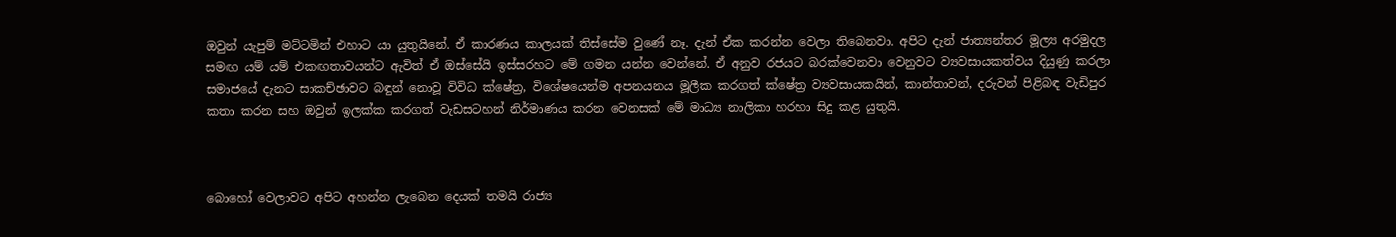ඔවුන් යැපුම් මට්ටමින් එහාට යා යුතුයිනේ. ඒ කාරණය කාලයක් තිස්සේම වුණේ නෑ. දැන් ඒක කරන්න වෙලා තිබෙනවා. අපිට දැන් ජාත්‍යන්තර මූල්‍ය අරමුදල සමඟ යම් යම් එකඟතාවයන්ට ඇවිත් ඒ ඔස්සේයි ඉස්සරහට මේ ගමන යන්න වෙන්නේ. ඒ අනුව රජයට බරක්වෙනවා වෙනුවට ව්‍යවසායකත්වය දියුණු කරලා සමාජයේ දැනට සාකච්ඡාවට බඳුන් නොවූ විවිධ ක්ෂේත්‍ර, විශේෂයෙන්ම අපනයනය මූලීක කරගත් ක්ෂේත්‍ර ව්‍යවසායකයින්, කාන්තාවන්, දරුවන් පිළිබඳ වැඩිපුර කතා කරන සහ ඔවුන් ඉලක්ක කරගත් වැඩසටහන් නිර්මාණය කරන වෙනසක් මේ මාධ්‍ය නාලිකා හරහා සිදු කළ යුතුයි.



බොහෝ වෙලාවට අපිට අහන්න ලැබෙන දෙයක් තමයි රාජ්‍ය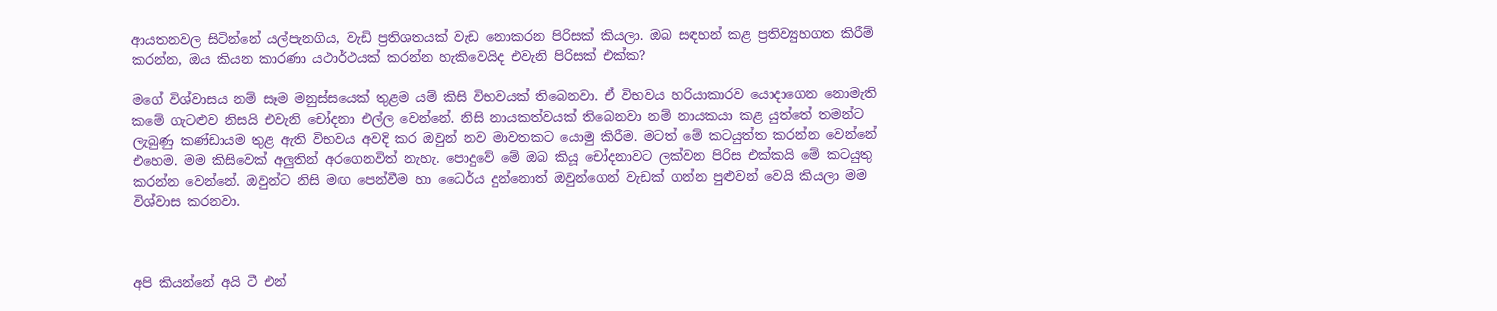ආයතනවල සිටින්නේ යල්පැනගිය, වැඩි ප්‍රතිශතයක් වැඩ නොකරන පිරිසක් කියලා. ඔබ සඳහන් කළ ප්‍රතිව්‍යුහගත කිරීම් කරන්න, ඔය කියන කාරණා යථාර්ථයක් කරන්න හැකිවෙයිද එවැනි පිරිසක් එක්ක?

මගේ විශ්වාසය නම් සෑම මනුස්සයෙක් තුළම යම් කිසි විභවයක් තිබෙනවා. ඒ විභවය හරියාකාරව යොදාගෙන නොමැති කමේ ගැටළුව නිසයි එවැනි චෝදනා එල්ල වෙන්නේ. නිසි නායකත්වයක් තිබෙනවා නම් නායකයා කළ යුත්‍තේ තමන්ට ලැබුණු කණ්ඩායම තුළ ඇති විභවය අවදි කර ඔවුන් නව මාවතකට යොමු කිරීම. මටත් මේ කටයුත්ත කරන්න වෙන්නේ එහෙම. මම කිසිවෙක් අලුතින් අරගෙනවිත් නැහැ. පොදුවේ මේ ඔබ කියූ චෝදනාවට ලක්වන පිරිස එක්කයි මේ කටයුතු කරන්න වෙන්නේ. ඔවුන්ට නිසි මඟ පෙන්වීම හා ධෛර්ය දුන්නොත් ඔවුන්ගෙන් වැඩක් ගන්න පුළුවන් වෙයි කියලා මම විශ්වාස කරනවා.



අපි කියන්නේ අයි ටී එන්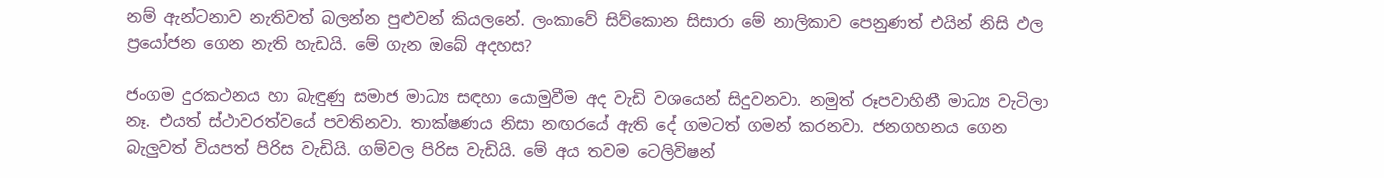නම් ඇන්ටනාව නැතිවත් බලන්න පුළුවන් කියලනේ. ලංකාවේ සිව්කොන සිසාරා මේ නාලිකාව පෙනුණත් එයින් නිසි ඵල ප්‍රයෝජන ගෙන නැති හැඩයි. මේ ගැන ඔබේ අදහස?

ජංගම දුරකථනය හා බැඳුණු සමාජ මාධ්‍ය සඳහා යොමුවීම අද වැඩි වශයෙන් සිදුවනවා. නමුත් රූපවාහිනී මාධ්‍ය වැටිලා නෑ. එයත් ස්ථාවරත්වයේ පවතිනවා. තාක්ෂණය නිසා නඟරයේ ඇති දේ ගමටත් ගමන් කරනවා. ජනගහනය ගෙන බැලුවත් වියපත් පිරිස වැඩියි. ගම්වල පිරිස වැඩියි. මේ අය තවම ටෙලිවිෂන්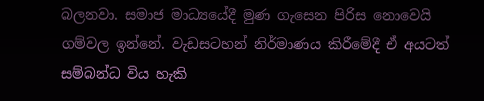බලනවා. සමාජ මාධ්‍යයේදී මුණ ගැසෙන පිරිස නොවෙයි ගම්වල ඉන්නේ. වැඩසටහන් නිර්මාණය කිරීමේදී ඒ අයටත් සම්බන්ධ විය හැකි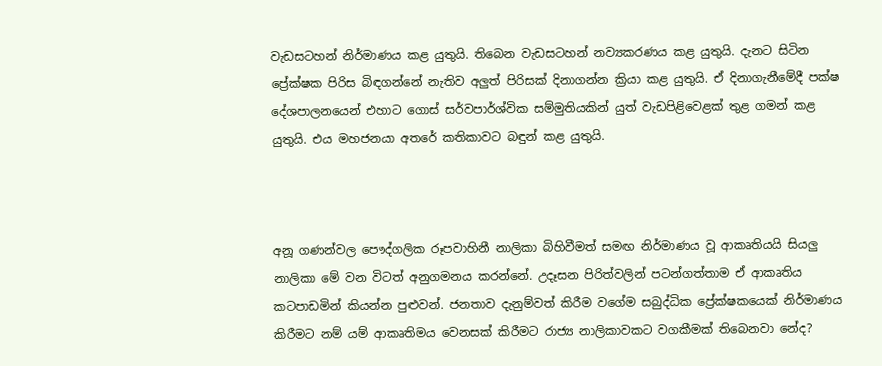වැඩසටහන් නිර්මාණය කළ යුතුයි. තිබෙන වැඩසටහන් නව්‍යකරණය කළ යුතුයි. දැනට සිටින ප්‍රේක්ෂක පිරිස බිඳගන්නේ නැතිව අලුත් පිරිසක් දිනාගන්න ක්‍රියා කළ යුතුයි. ඒ දිනාගැනීමේදී පක්ෂ දේශපාලනයෙන් එහාට ගොස් සර්වපාර්ශ්වික සම්මුතියකින් යුත් වැඩපිළිවෙළක් තුළ ගමන් කළ යුතුයි. එය මහජනයා අතරේ කතිකාවට බඳුන් කළ යුතුයි.



අනූ ගණන්වල පෞද්ගලික රූපවාහිනී නාලිකා බිහිවීමත් සමඟ නිර්මාණය වූ ආකෘතියයි සියලු නාලිකා මේ වන විටත් අනුගමනය කරන්නේ. උදෑසන පිරිත්වලින් පටන්ගත්තාම ඒ ආකෘතිය කටපාඩමින් කියන්න පුළුවන්. ජනතාව දැනුම්වත් කිරීම වගේම සබුද්ධික ප්‍රේක්ෂකයෙක් නිර්මාණය කිරීමට නම් යම් ආකෘතිමය වෙනසක් කිරීමට රාජ්‍ය නාලිකාවකට වගකීමක් තිබෙනවා නේද?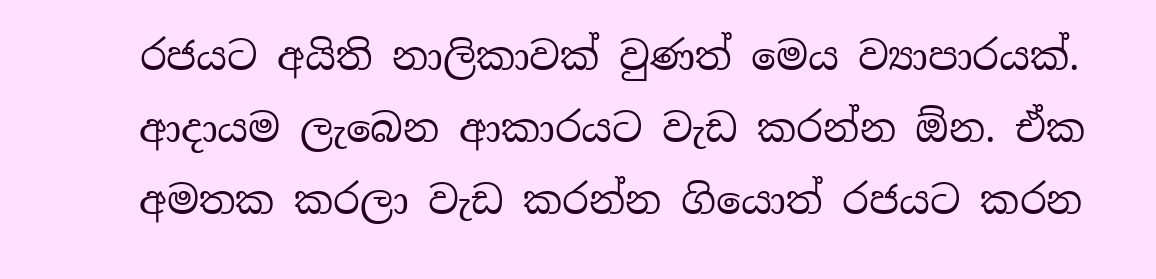රජයට අයිති නාලිකාවක් වුණත් මෙය ව්‍යාපාරයක්. ආදායම ලැබෙන ආකාරයට වැඩ කරන්න ඕන. ඒක අමතක කරලා වැඩ කරන්න ගියොත් රජයට කරන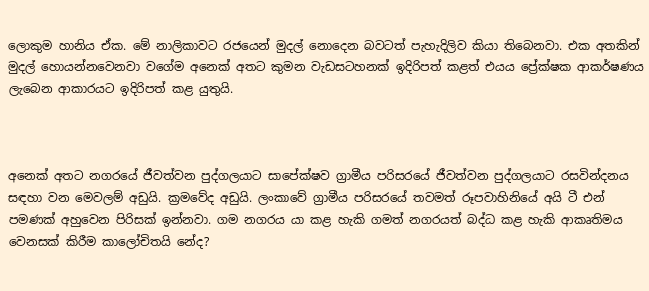ලොකුම හානිය ඒක. මේ නාලිකාවට රජයෙන් මුදල් නොදෙන බවටත් පැහැදිලිව කියා තිබෙනවා. එක අතකින් මුදල් හොයන්නවෙනවා වගේම අනෙක් අතට කුමන වැඩසටහනක් ඉදිරිපත් කළත් එයය ප්‍රේක්ෂක ආකර්ෂණය ලැබෙන ආකාරයට ඉදිරිපත් කළ යුතුයි.



අනෙක් අතට නගරයේ ජීවත්වන පුද්ගලයාට සාපේක්ෂව ග්‍රාමීය පරිසරයේ ජීවත්වන පුද්ගලයාට රසවින්දනය සඳහා වන මෙවලම් අඩුයි. ක්‍රමවේද අඩුයි. ලංකාවේ ග්‍රාමීය පරිසරයේ තවමත් රූපවාහිනියේ අයි ටී එන් පමණක් අහුවෙන පිරිසක් ඉන්නවා. ගම නගරය යා කළ හැකි ගමත් නගරයත් බද්ධ කළ හැකි ආකෘතිමය වෙනසක් කිරීම කාලෝචිතයි නේද?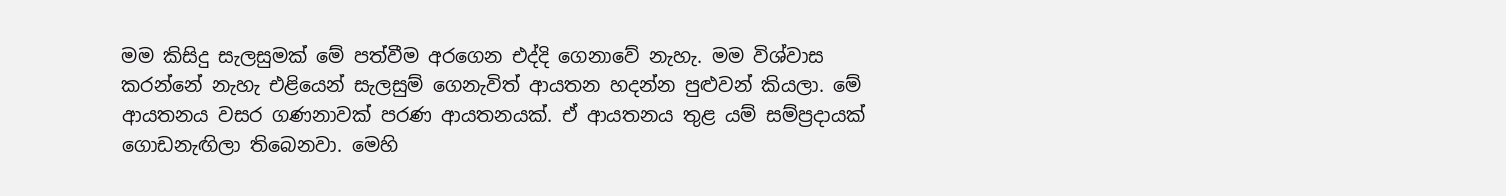මම කිසිදු සැලසුමක් මේ පත්වීම අරගෙන එද්දි ගෙනාවේ නැහැ. මම විශ්වාස කරන්නේ නැහැ එළියෙන් සැලසුම් ගෙනැවිත් ආයතන හදන්න පුළුවන් කියලා. මේ ආයතනය වසර ගණනාවක් පරණ ආයතනයක්. ඒ ආයතනය තුළ යම් සම්ප්‍රදායක් ගොඩනැඟිලා තිබෙනවා. මෙහි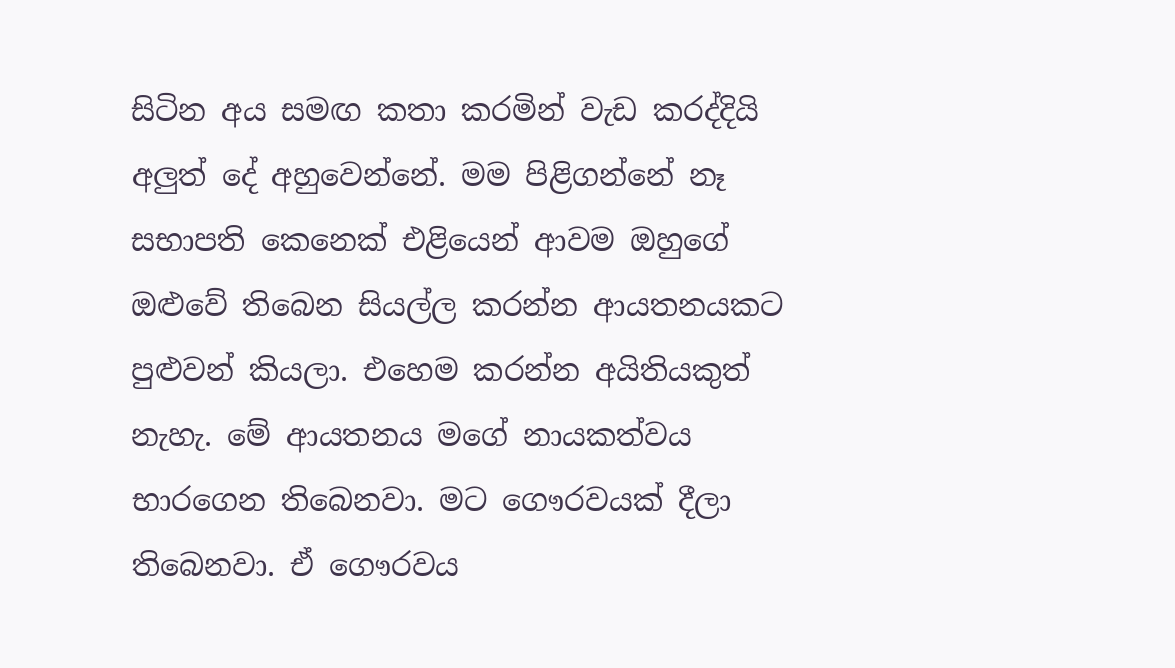සිටින අය සමඟ කතා කරමින් වැඩ කරද්දියි අලුත් දේ අහුවෙන්නේ. මම පිළිගන්නේ නෑ සභාපති කෙනෙක් එළියෙන් ආවම ඔහුගේ ඔළුවේ තිබෙන සියල්ල කරන්න ආයතනයකට පුළුවන් කියලා. එහෙම කරන්න අයිතියකුත් නැහැ. මේ ආයතනය මගේ නායකත්වය භාරගෙන තිබෙනවා. මට ගෞරවයක් දීලා තිබෙනවා. ඒ ගෞරවය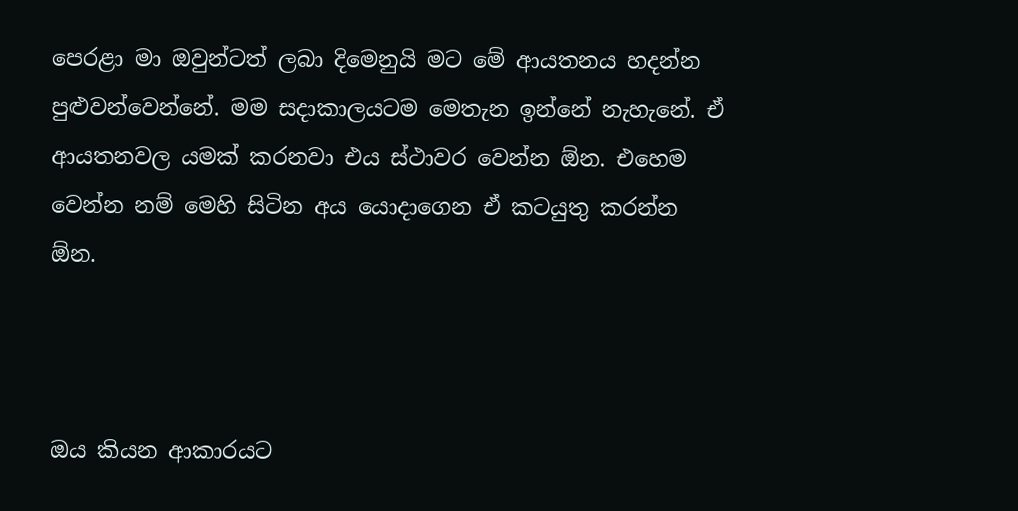පෙරළා මා ඔවුන්ටත් ලබා දිමෙනුයි මට මේ ආයතනය හදන්න පුළුවන්වෙන්නේ. මම සදාකාලයටම මෙතැන ඉන්නේ නැහැනේ. ඒ ආයතනවල යමක් කරනවා එය ස්ථාවර වෙන්න ඕන. එහෙම වෙන්න නම් මෙහි සිටින අය යොදාගෙන ඒ කටයුතු කරන්න ඕන.



ඔය කියන ආකාරයට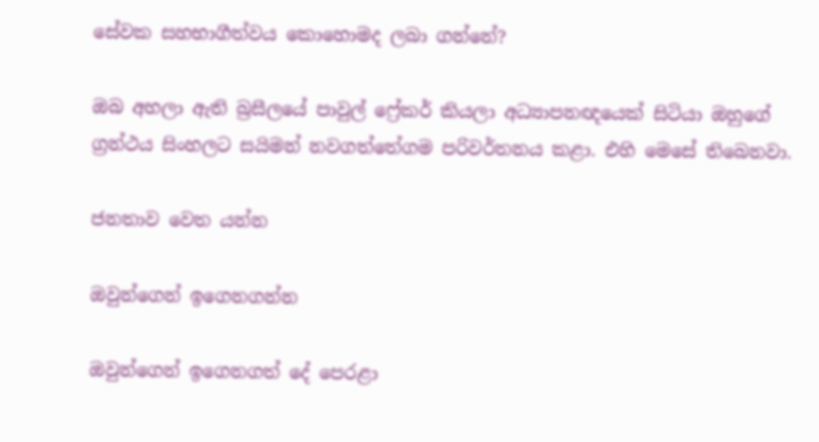සේවක සහභාගීත්වය කොහොමද ලබා ගන්නේ?

ඔබ අහලා ඇති බ්‍රසීලයේ පාවුල් ෆ්‍රේකර් කියලා අධ්‍යාපනඥයෙක් සිටියා ඔහුගේ ග්‍රන්ථය සිංහලට සයිමන් නවගත්තේගම පරිවර්තනය කළා. එහි මෙසේ තිබෙනවා.

ජනතාව වෙත යන්න

ඔවුන්ගෙන් ඉගෙනගන්න

ඔවුන්ගෙන් ඉගෙනගත් දේ පෙරළා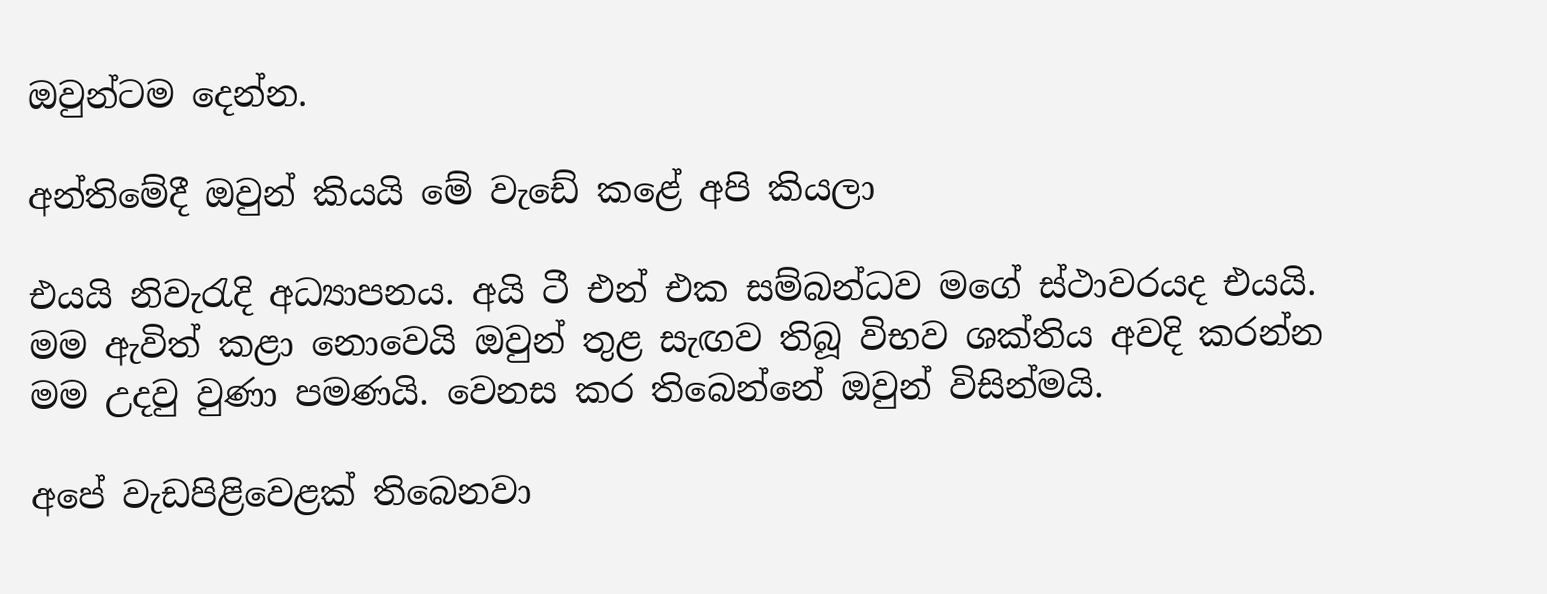ඔවුන්ටම දෙන්න.

අන්තිමේදී ඔවුන් කියයි මේ වැඩේ කළේ අපි කියලා

එයයි නිවැරැදි අධ්‍යාපනය. අයි ටී එන් එක සම්බන්ධව මගේ ස්ථාවරයද එයයි. මම ඇවිත් කළා නොවෙයි ඔවුන් තුළ සැඟව තිබූ විභව ශක්තිය අවදි කරන්න මම උදවු වුණා පමණයි. වෙනස කර තිබෙන්නේ ඔවුන් විසින්මයි.

අපේ වැඩපිළිවෙළක් තිබෙනවා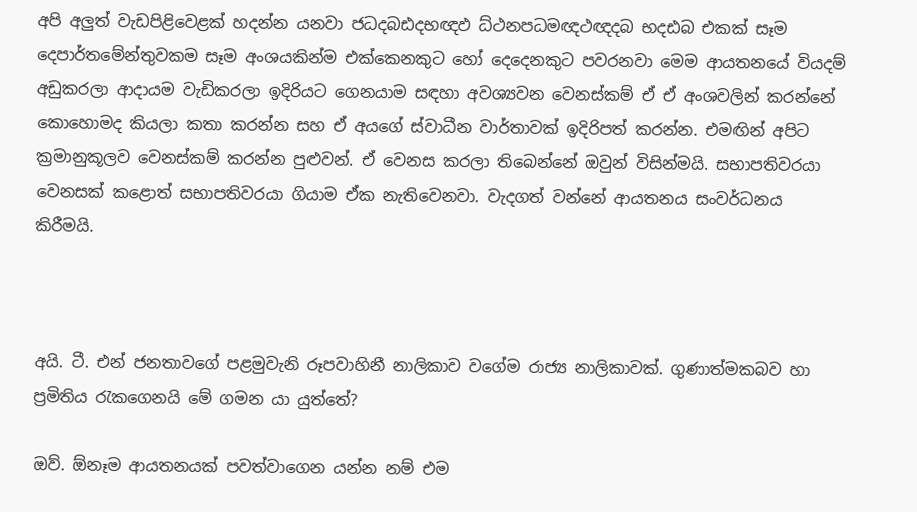අපි අලුත් වැඩපිළිවෙළක් හදන්න යනවා ජධදබඪදභඥඵ ධ්ථනපධමඥථඥදබ භදඪබ එකක් සෑම දෙපාර්තමේන්තුවකම සෑම අංශයකින්ම එක්කෙනකුට හෝ දෙදෙනකුට පවරනවා මෙම ආයතනයේ වියදම් අඩුකරලා ආදායම වැඩිකරලා ඉදිරියට ගෙනයාම සඳහා අවශ්‍යවන වෙනස්කම් ඒ ඒ අංශවලින් කරන්නේ කොහොමද කියලා කතා කරන්න සහ ඒ අයගේ ස්වාධීන වාර්තාවක් ඉදිරිපත් කරන්න. එමඟින් අපිට ක්‍රමානුකූලව වෙනස්කම් කරන්න පුළුවන්. ඒ වෙනස කරලා තිබෙන්නේ ඔවුන් විසින්මයි. සභාපතිවරයා වෙනසක් කළොත් සභාපතිවරයා ගියාම ඒක නැතිවෙනවා. වැදගත් වන්නේ ආයතනය සංවර්ධනය කිරීමයි.



අයි. ටී. එන් ජනතාවගේ පළමුවැනි රූපවාහිනී නාලිකාව වගේම රාජ්‍ය නාලිකාවක්. ගුණාත්මකබව හා ප්‍රමිතිය රැකගෙනයි මේ ගමන යා යුත්තේ?

ඔව්. ඕනෑම ආයතනයක් පවත්වාගෙන ‍යන්න නම් එම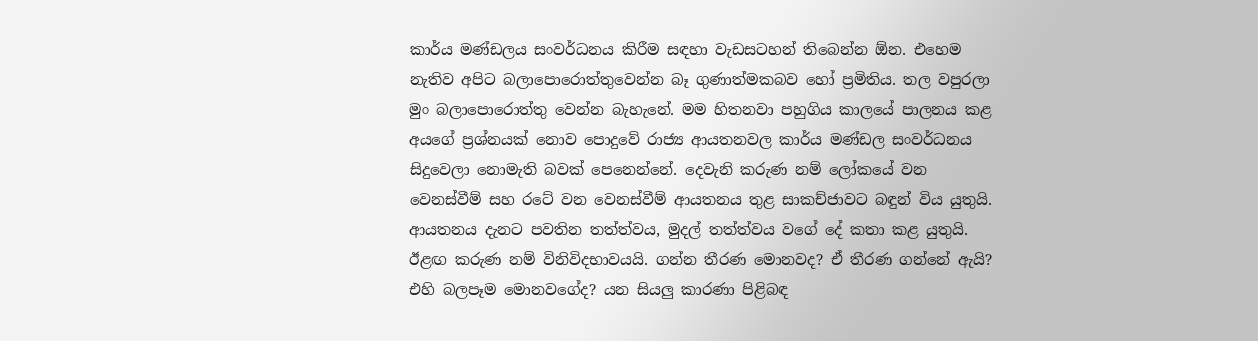කාර්ය මණ්ඩලය සංවර්ධනය කිරීම සඳහා වැඩසටහන් තිබෙන්න ඕන. එහෙම නැතිව අපිට බලාපොරොත්තුවෙන්න බෑ ගුණාත්මකබව හෝ ප්‍රමිතිය. තල වපුරලා මුං බලාපොරොත්තු වෙන්න බැහැනේ. මම හිතනවා පහුගිය කාලයේ පාලනය කළ අයගේ ප්‍රශ්නයක් නොව පොදුවේ රාජ්‍ය ආයතනවල කාර්ය මණ්ඩල සංවර්ධනය සිදුවෙලා නොමැති බවක් පෙනෙන්නේ. දෙවැනි කරුණ නම් ලෝකයේ වන වෙනස්වීම් සහ රටේ වන වෙනස්වීම් ආයතනය තුළ සාකච්ජාවට බඳුන් විය යුතුයි. ආයතනය දැනට පවතින තත්ත්වය, මුදල් තත්ත්වය වගේ දේ කතා කළ යුතුයි. ඊළඟ කරුණ නම් විනිවිදභාවයයි. ගන්න තීරණ මොනවද? ඒ තීරණ ගන්නේ ඇයි? එහි බලපෑම මොනවගේද? යන සියලු කාරණා පිළිබඳ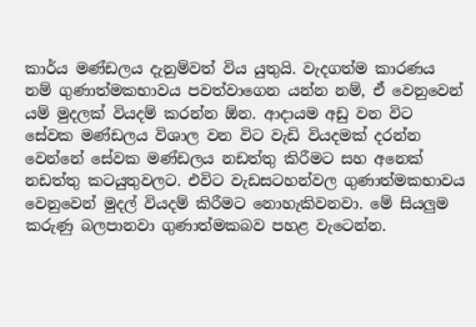කාර්ය මණ්ඩලය දැනුම්වත් විය යුතුයි. වැදගත්ම කාරණය නම් ගුණාත්මකභාවය පවත්වාගෙන යන්න නම්, ඒ වෙනුවෙන් යම් මුදලක් වියදම් කරන්න ඕන. ආදායම අඩු වන විට සේවක මණ්ඩලය විශාල වන විට වැඩි වියදමක් දරන්න වෙන්නේ සේවක මණ්ඩලය නඩත්තු කිරීමට සහ අනෙක් නඩත්‍තු කටයුතුවලට. එවිට වැඩසටහන්වල ගුණාත්මකභාවය වෙනුවෙන් මුදල් වියදම් කිරීමට නොහැකිවනවා. මේ සියලුම කරුණු බලපානවා ගුණාත්මකබව පහළ වැටෙන්න.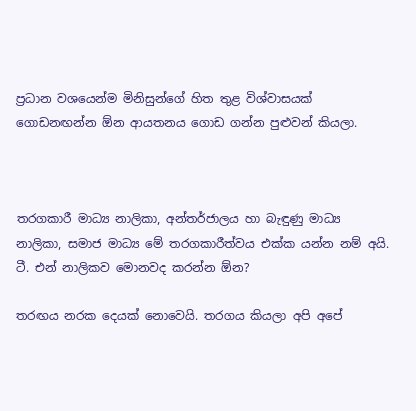ප්‍රධාන වශයෙන්ම මිනිසුන්ගේ හිත තුළ විශ්වාසයක් ගොඩනඟන්න ඕන ආයතනය ගොඩ ගන්න පුළුවන් කියලා.



තරගකාරී මාධ්‍ය නාලිකා, අන්තර්ජාලය හා බැඳුණු මාධ්‍ය නාලිකා, සමාජ මාධ්‍ය මේ තරගකාරීත්වය එක්ක යන්න නම් අයි. ටී. එන් නාලිකව මොනවද කරන්න ඕන?

තරඟය නරක දෙයක් නොවෙයි. තරගය කියලා අපි අපේ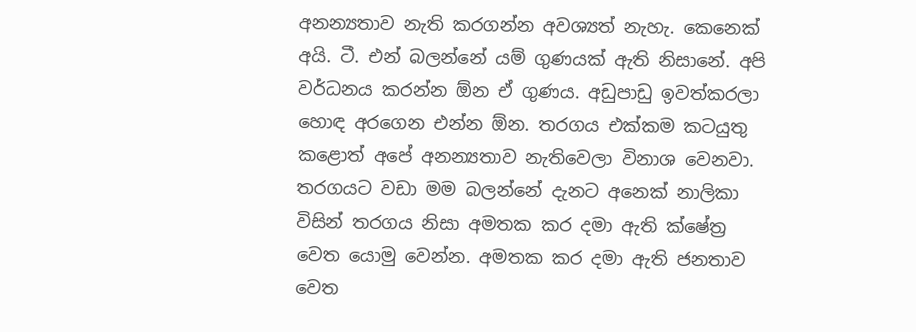අනන්‍යතාව නැති කරගන්න අවශ්‍යත් නැහැ. කෙනෙක් අයි. ටී. එන් බලන්නේ යම් ගුණයක් ඇති නිසානේ. අපි වර්ධනය කරන්න ඕන ඒ ගුණය. අඩුපාඩු ඉවත්කරලා හොඳ අරගෙන එන්න ඕන. තරගය එක්කම කටයුතු කළොත් අපේ අනන්‍යතාව නැතිවෙලා විනාශ වෙනවා. තරගයට වඩා මම බලන්නේ දැනට අනෙක් නාලිකා විසින් තරගය නිසා අමතක කර දමා ඇති ක්ෂේත්‍ර වෙත යොමු වෙන්න. අමතක කර දමා ඇති ජනතාව වෙත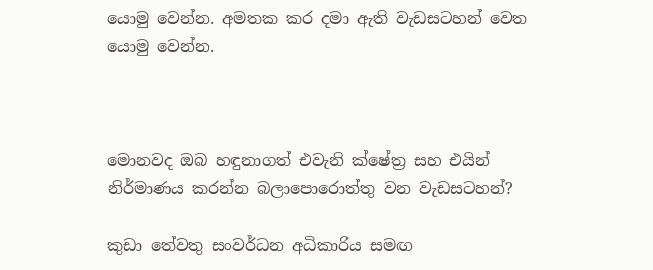යොමු වෙන්න. අමතක කර දමා ඇති වැඩසටහන් වෙත යොමු වෙන්න.



මොනවද ඔබ හඳුනාගත් එවැනි ක්ෂේත්‍ර සහ එයින් නිර්මාණය කරන්න බලාපොරොත්තු වන වැඩසටහන්?

කුඩා තේවතු සංවර්ධන අධිකාරිය සමඟ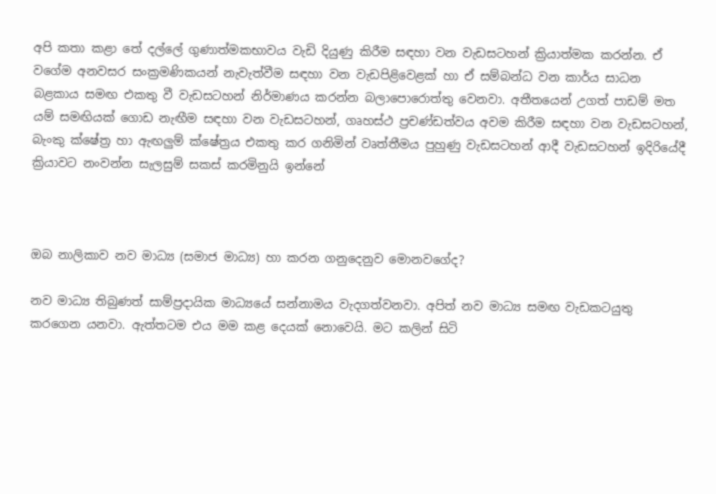අපි කතා කළා තේ දල්ලේ ගුණාත්මකභාවය වැඩි දියුණු කිරීම සඳහා වන වැඩසටහන් ක්‍රියාත්මක කරන්න. ඒ වගේම අනවසර සංක්‍රමණිකයන් නැවැත්වීම සඳහා වන වැඩපිළිවෙළක් හා ඒ සම්බන්ධ වන කාර්ය සාධන බළකාය සමඟ එකතු වී වැඩසටහන් නිර්මාණය කරන්න බලාපොරොත්තු වෙනවා. අතීතයෙන් උගත් පාඩම් මත යම් සමඟියක් ගොඩ නැඟීම සඳහා වන වැඩසටහන්, ගෘහස්ථ ප්‍රචණ්ඩත්වය අවම කිරීම සඳහා වන වැඩසටහන්, බැංකු ක්ෂේත්‍ර හා ඇඟලුම් ක්ෂේත්‍රය එකතු කර ගනිමින් වෘත්තීමය පුහුණු වැඩසටහන් ආදී වැඩසටහන් ඉදිරියේදී ක්‍රියාවට නංවන්න සැලසුම් සකස් කරමිනුයි ඉන්නේ



ඔබ නාලිකාව නව මාධ්‍ය (සමාජ මාධ්‍ය) හා කරන ගනුදෙනුව මොනවගේද?

නව මාධ්‍ය තිබුණත් සාම්ප්‍රදායික මාධ්‍යයේ සන්නාමය වැදගත්වනවා. අපිත් නව මාධ්‍ය සමඟ වැඩකටයුතු කරගෙන යනවා. ඇත්තටම එය මම කළ දෙයක් නොවෙයි. මට කලින් සිටි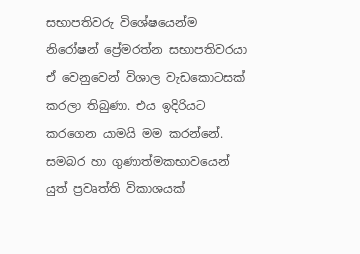සභාපතිවරු විශේෂයෙන්ම නිරෝෂන් ප්‍රේමරත්න සභාපතිවරයා ඒ වෙනුවෙන් විශාල වැඩකොටසක් කරලා තිබුණා. එය ඉදිරියට කරගෙන යාමයි මම කරන්නේ. සමබර හා ගුණාත්මකභාවයෙන් යුත් ප්‍රවෘත්ති විකාශයක්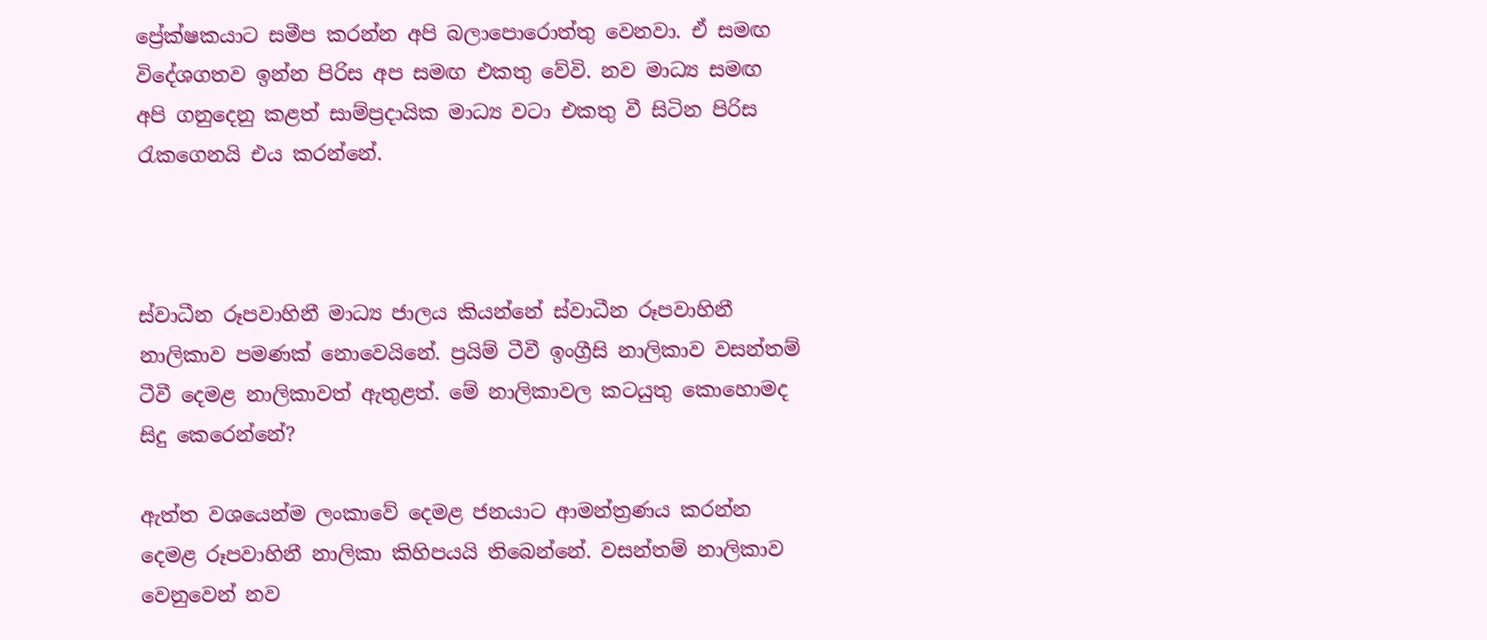ප්‍රේක්ෂකයාට සමීප කරන්න අපි බලාපොරොත්තු වෙනවා. ඒ සමඟ විදේශගතව ඉන්න පිරිස අප සමඟ එකතු වේවි. නව මාධ්‍ය සමඟ අපි ගනුදෙනු කළත් සාම්ප්‍රදායික මාධ්‍ය වටා එකතු වී සිටින පිරිස රැකගෙනයි එය කරන්නේ.



ස්වාධීන රූපවාහිනී මාධ්‍ය ජාලය කියන්නේ ස්වාධීන රූපවාහිනී නාලිකාව පමණක් නොවෙයිනේ. ප්‍රයිම් ටීවී ඉංග්‍රීසි නාලිකාව වසන්තම් ටීවී දෙමළ නාලිකාවත් ඇතුළත්. මේ නාලිකාවල කටයුතු කොහොමද සිදු කෙරෙන්නේ?

ඇත්ත වශයෙන්ම ලංකාවේ දෙමළ ජනයාට ආමන්ත්‍රණය කරන්න දෙමළ රූපවාහිනී නාලිකා කිහිපයයි තිබෙන්නේ. වසන්තම් නාලිකාව වෙනුවෙන් නව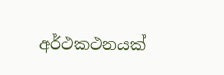අර්ථකථනයක්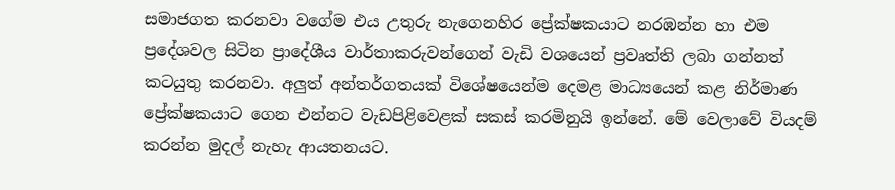සමාජගත කරනවා වගේම එය උතුරු නැගෙනහිර ප්‍රේක්ෂකයාට නරඹන්න හා එම ප්‍රදේශවල සිටින ප්‍රාදේශීය වාර්තාකරුවන්ගෙන් වැඩි වශයෙන් ප්‍රවෘත්ති ලබා ගන්නත් කටයුතු කරනවා. අලුත් අන්තර්ගතයක් විශේෂයෙන්ම දෙමළ මාධ්‍යයෙන් කළ නිර්මාණ ප්‍රේක්ෂකයාට ගෙන එන්නට වැඩපිළිවෙළක් සකස් කරමිනුයි ඉන්නේ. මේ වෙලාවේ වියදම් කරන්න මුදල් නැහැ ආයතනයට.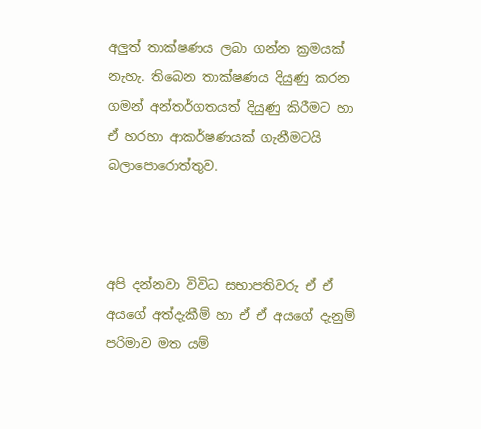අලුත් තාක්ෂණය ලබා ගන්න ක්‍රමයක් නැහැ. තිබෙන තාක්ෂණය දියුණු කරන ගමන් අන්තර්ගතයත් දියුණු කිරීමට හා ඒ හරහා ආකර්ෂණයක් ගැනීමටයි බලාපොරොත්තුව.



අපි දන්නවා විවිධ සභාපතිවරු ඒ ඒ අයගේ අත්දැකීම් හා ඒ ඒ අයගේ දැනුම් පරිමාව මත යම්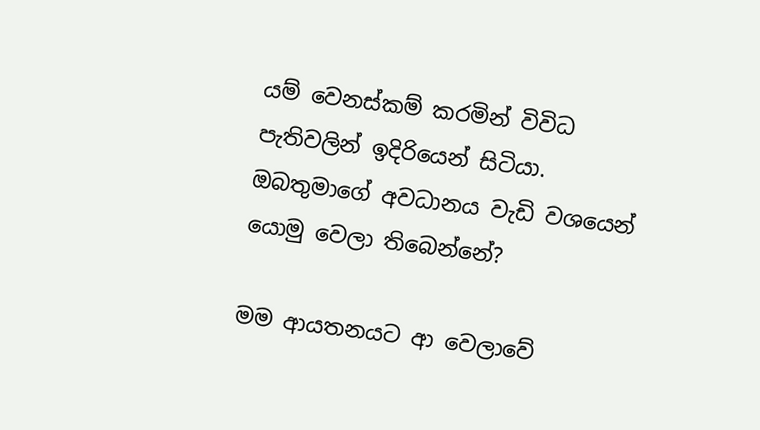යම් වෙනස්කම් කරමින් විවිධ පැතිවලින් ඉදිරියෙන් සිටියා. ඔබතුමාගේ අවධානය වැඩි වශයෙන් යොමු වෙලා තිබෙන්නේ?

මම ආයතනයට ආ වෙලාවේ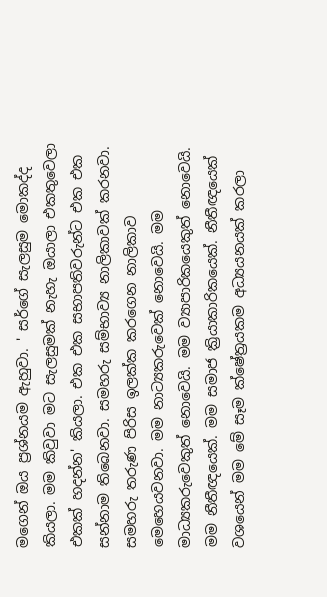මගෙන් ඔය ප්‍රශ්නයම ඇහුවා. ' සර්ගේ සැලසුම මොකද්ද කියලා. මම කිවුවා මට සැලසුමක් නැහැ ඔයාලා එකතුවෙලා එකක් හදන්න' කියලා. එක එක සභාපතිවරුන්ට එක එක සන්නාම තිබෙනවා. සමහරු සම්භාව්‍ය නාලිකාවක් කරනවා. සමහරු තරුණ පිරිස ඉලක්ක කරගෙන නාලිකාව මෙහෙයවනවා. මම නාට්‍යකරුවෙක් නොවෙයි. මම මාධ්‍යකරුවෙකුත් නොවෙයි. මම ව්‍යාපාරිකයෙකුත් නොවෙයි. මම නීතීඥයෙක්. මම සමාජ ක්‍රියාකාරිකයෙක්. නීතීඥයෙක් වශයෙන් මම මේ සෑම ක්ෂේත්‍රයකම අධ්‍යයනයක් කරලා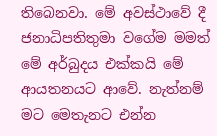තිබෙනවා. මේ අවස්ථාවේ දී ජනාධිපතිතුමා වගේම මමත් මේ අර්බුදය එක්කයි මේ ආයතනයට ආවේ. නැත්නම් මට මෙතැනට එන්න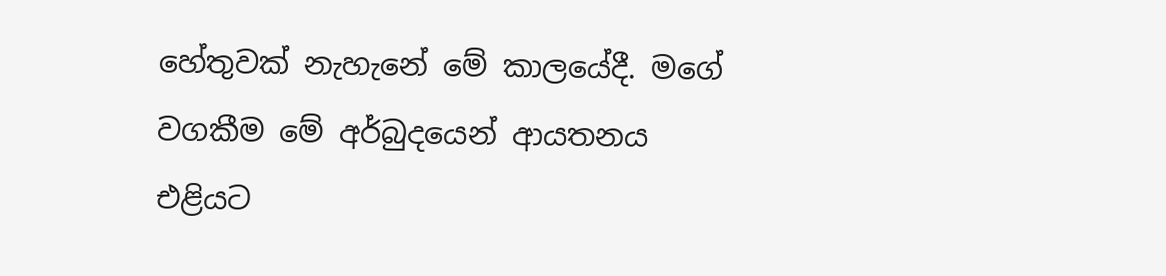හේතුවක් නැහැනේ මේ කාලයේදී. මගේ වගකීම මේ අර්බුදයෙන් ආයතනය එළියට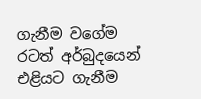ගැනීම වගේම රටත් අර්බුදයෙන් එළියට ගැනීම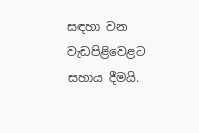සඳහා වන වැඩපිළිවෙළට සහාය දීමයි.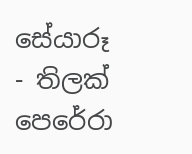සේයාරූ - තිලක් පෙරේරා